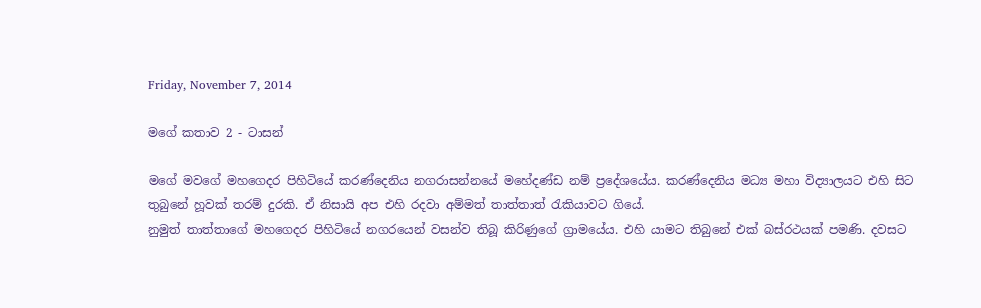Friday, November 7, 2014

මගේ කතාව 2 - ටාසන්

මගේ මවගේ මහගෙදර පිහිටියේ කරණ්දෙනිය නගරාසන්නයේ මහේදණ්ඩ නම් ප්‍රදේශයේය. කරණ්දෙනිය මධ්‍ය මහා විද්‍යාලයට එහි සිට තුබුනේ හූවක් තරම් දුරකි. ඒ නිසායි අප එහි රදවා අම්මත් තාත්තාත් රැකියාවට ගියේ.
නුමුත් තාත්තාගේ මහගෙදර පිහිටියේ නගරයෙන් වසන්ව තිබූ කිරිණුගේ ග්‍රාමයේය. එහි යාමට තිබුනේ එක් බස්රථයක් පමණි. දවසට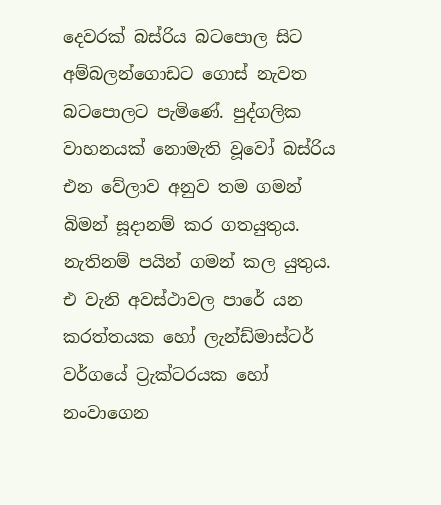දෙවරක් බස්රිය බටපොල සිට අම්බලන්ගොඩට ගොස් නැවත බටපොලට පැමිණේ. පුද්ගලික වාහනයක් නොමැති වූවෝ බස්රිය එන වේලාව අනුව තම ගමන් බිමන් සූදානම් කර ගතයුතුය. නැතිනම් පයින් ගමන් කල යුතුය. එ වැනි අවස්ථාවල පාරේ යන කරත්තයක හෝ ලැන්ඩ්මාස්ටර් වර්ගයේ ට්‍රැක්ටරයක හෝ නංවාගෙන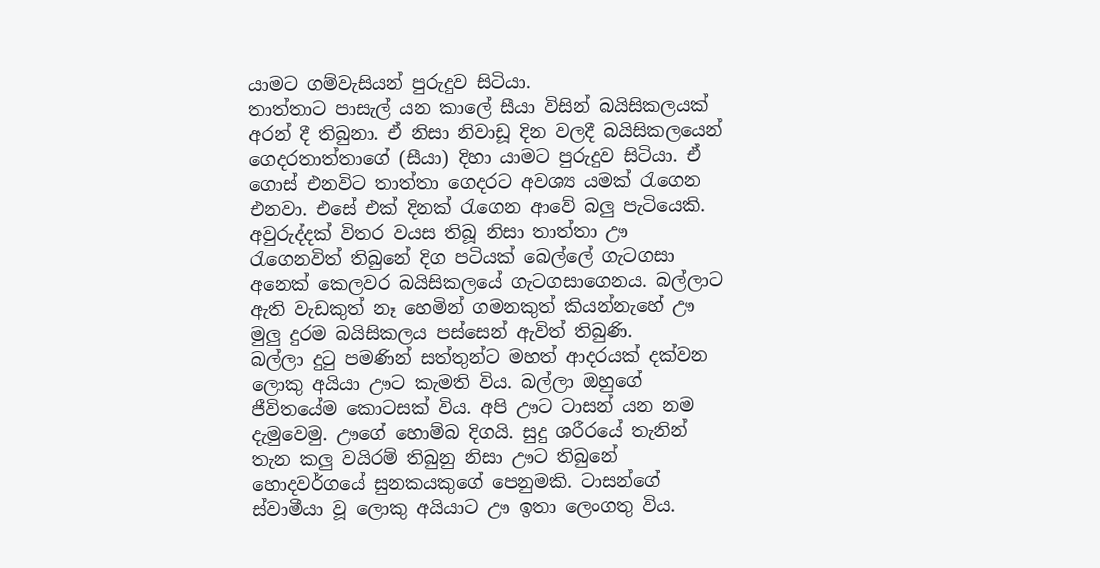යාමට ගම්වැසියන් පුරුදුව සිටියා.
තාත්තාට පාසැල් යන කාලේ සීයා විසින් බයිසිකලයක් අරන් දී තිබුනා. ඒ නිසා නිවාඩූ දින වලදී බයිසිකලයෙන්  ගෙදරතාත්තාගේ (සීයා) දිහා යාමට පුරුදුව සිටියා. ඒ ගොස් එනවිට තාත්තා ගෙදරට අවශ්‍ය යමක් රැගෙන එනවා. එසේ එක් දිනක් රැගෙන ආවේ බලු පැටියෙකි. අවුරුද්දක් විතර වයස තිබූ නිසා තාත්තා ඌ රැගෙනවිත් තිබුනේ දිග පටියක් බෙල්ලේ ගැටගසා අනෙක් කෙලවර බයිසිකලයේ ගැටගසාගෙනය. බල්ලාට ඇති වැඩකුත් නෑ හෙමින් ගමනකුත් කියන්නැහේ ඌ මුලු දුරම බයිසිකලය පස්සෙන් ඇවිත් තිබුණි.
බල්ලා දුටු පමණින් සත්තුන්ට මහත් ආදරයක් දක්වන ලොකු අයියා ඌට කැමති විය. බල්ලා ඔහුගේ ජීවිතයේම කොටසක් විය. අපි ඌට ටාසන් යන නම දැමුවෙමු. ඌගේ හොම්බ දිගයි. සුදු ශරීරයේ තැනින් තැන කලු වයිරම් තිබුනු නිසා ඌට තිබුනේ හොදවර්ගයේ සුනකයකුගේ පෙනුමකි. ටාසන්ගේ ස්වාමීයා වූ ලොකු අයියාට ඌ ඉතා ලෙංගතු විය.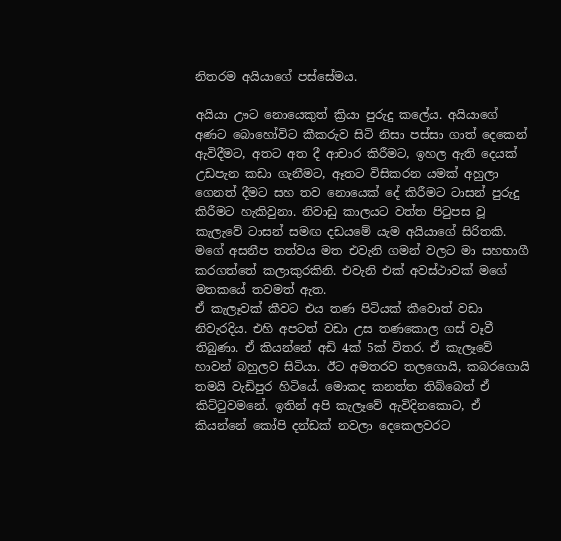නිතරම අයියාගේ පස්සේමය.

අයියා ඌට නොයෙකුත් ක්‍රියා පුරුදු කලේය. අයියාගේ අණට බොහෝවිට කීකරුව සිටි නිසා පස්සා ගාත් දෙකෙන් ඇවිදීමට, අතට අත දී ආචාර කිරීමට, ඉහල ඇති දෙයක් උඩපැන කඩා ගැනීමට, ඈතට විසිකරන යමක් අහුලා ගෙනත් දීමට සහ තව නොයෙක් දේ කිරීමට ටාසන් පුරුදු කිරීමට හැකිවුනා. නිවාඩු කාලයට වත්ත පිටුපස වූ කැලැවේ ටාසන් සමඟ දඩයමේ යැම අයියාගේ සිරිතකි. මගේ අසනීප තත්වය මත එවැනි ගමන් වලට මා සහභාගී කරගත්තේ කලාකුරකිනි. එවැනි එක් අවස්ථාවක් මගේ මතකයේ තවමත් ඇත.
ඒ කැලෑවක් කීවට එය තණ පිටියක් කීවොත් වඩා නිවැරදිය. එහි අපටත් වඩා උස තණකොල ගස් වෑවී තිබුණා. ඒ කියන්නේ අඩි 4ක් 5ක් විතර. ඒ කැලෑවේ හාවන් බහුලව සිටියා. ඊට අමතරව තලගොයි, කබරගොයි තමයි වැඩිපුර හිටියේ. මොකද කනත්ත තිබ්බෙත් ඒ කිට්ටුවමනේ. ඉතින් අපි කැලෑවේ ඇවිදිනකොට, ඒ කියන්නේ කෝපි දන්ඩක් නවලා දෙකෙලවරට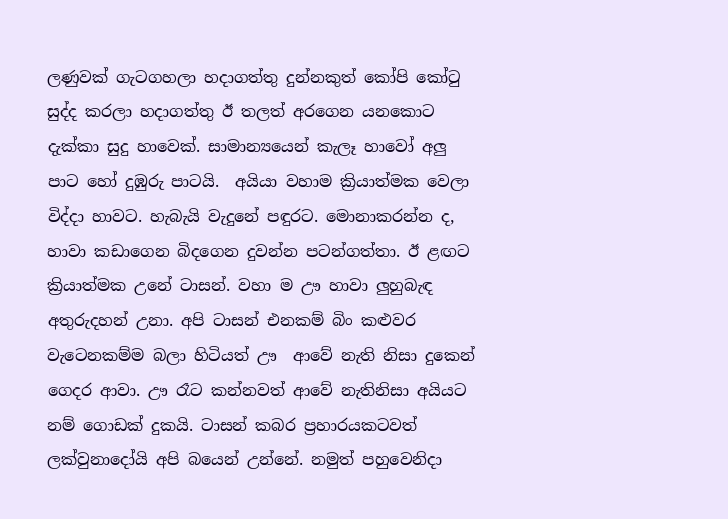ලණුවක් ගැටගහලා හදාගත්තු දුන්නකුත් කෝපි කෝටු සුද්ද කරලා හදාගත්තු ඊ තලත් අරගෙන යනකොට දැක්කා සුදු හාවෙක්. සාමාන්‍යයෙන් කැලෑ හාවෝ අලු පාට හෝ දුඹුරු පාටයි.  අයියා වහාම ක්‍රියාත්මක වෙලා විද්දා හාවට. හැබැයි වැදුනේ පඳුරට. මොනාකරන්න ද, හාවා කඩාගෙන බිදගෙන දුවන්න පටන්ගත්තා. ඊ ළඟට ක්‍රියාත්මක උනේ ටාසන්. වහා ම ඌ හාවා ලුහුබැඳ අතුරුදහන් උනා. අපි ටාසන් එනකම් බිං කළුවර වැටෙනකම්ම බලා හිටියත් ඌ  ආවේ නැති නිසා දුකෙන් ගෙදර ආවා. ඌ රෑට කන්නවත් ආවේ නැතිනිසා අයියට නම් ගොඩක් දුකයි. ටාසන් කබර ප්‍රහාරයකටවත් ලක්වුනාදෝයි අපි බයෙන් උන්නේ. නමුත් පහුවෙනිදා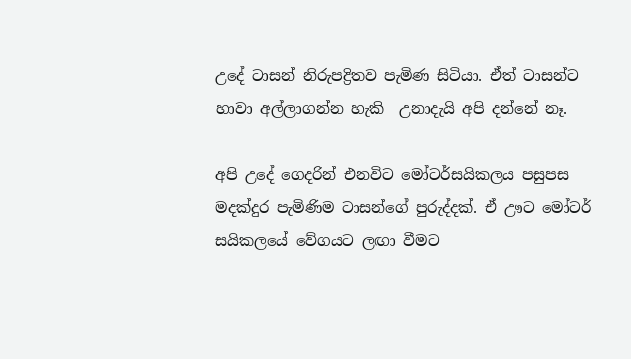උදේ ටාසන් නිරුපද්‍රිතව පැමිණ සිටියා. ඒත් ටාසන්ට හාවා අල්ලාගන්න හැකි  උනාදැයි අපි දන්නේ නෑ.

අපි උදේ ගෙදරින් එනවිට මෝටර්සයිකලය පසුපස මදක්දුර පැමිණිම ටාසන්ගේ පුරුද්දක්. ඒ ඌට මෝටර් සයිකලයේ වේගයට ලඟා වීමට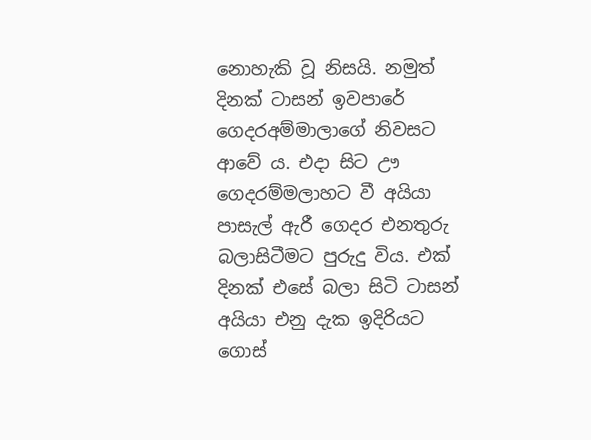නොහැකි වූ නිසයි. නමුත් දිනක් ටාසන් ඉවපාරේ ගෙදරඅම්මාලාගේ නිවසට ආවේ ය. එදා සිට ඌ ගෙදරම්මලාහට වී අයියා පාසැල් ඇරී ගෙදර එනතුරු බලාසිටීමට පුරුදු විය. එක් දිනක් එසේ බලා සිටි ටාසන් අයියා එනු දැක ඉදිරියට ගොස්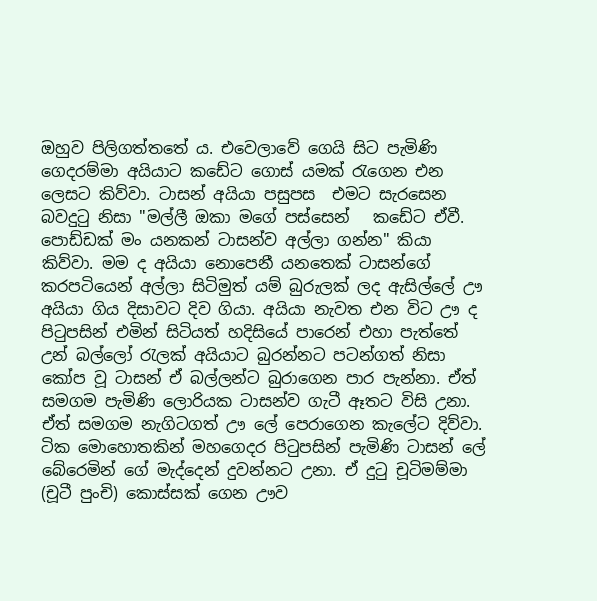ඔහුව පිලිගත්තතේ ය. එවෙලාවේ ගෙයි සිට පැමිණි ගෙදරම්මා අයියාට කඩේට ගොස් යමක් රැගෙන එන ලෙසට කිව්වා. ටාසන් අයියා පසුපස  එමට සැරසෙන බවදුටු නිසා "මල්ලී ඔකා මගේ පස්සෙන්   කඩේට ඒවී. පොඩ්ඩක් මං යනකන් ටාසන්ව අල්ලා ගන්න" කියා කිව්වා. මම ද අයියා නොපෙනී යනතෙක් ටාසන්ගේ කරපටියෙන් අල්ලා සිටිමුත් යම් බුරුලක් ලද ඇසිල්ලේ ඌ අයියා ගිය දිසාවට දිව ගියා. අයියා නැවත එන විට ඌ ද පිටුපසින් එමින් සිටියත් හදිසියේ පාරෙන් එහා පැත්තේ උන් බල්ලෝ රැලක් අයියාට බුරන්නට පටන්ගත් නිසා කෝප වූ ටාසන් ඒ බල්ලන්ට බුරාගෙන පාර පැන්නා. ඒත් සමගම පැමිණි ලොරියක ටාසන්ව ගැටී ඈතට විසි උනා. ඒත් සමගම නැගිටගත් ඌ ලේ පෙරාගෙන කැලේට දිව්වා. ටික මොහොතකින් මහගෙදර පිටුපසින් පැමිණි ටාසන් ලේ බේරෙමින් ගේ මැද්දෙන් දුවන්නට උනා. ඒ දුටු චූටිමම්මා (චූටී පුංචි) කොස්සක් ගෙන ඌව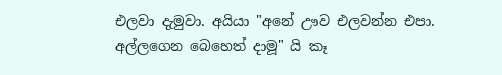එලවා දැමුවා. අයියා "අනේ ඌව එලවන්න එපා. අල්ලගෙන බෙහෙත් දාමූ" යි කෑ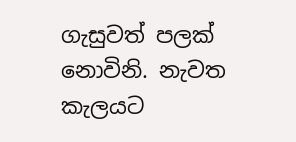ගැසුවත් පලක් නොවිනි. නැවත කැලයට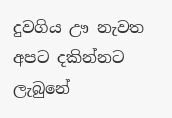දුවගිය ඌ නැවත අපට දකින්නට ලැබුනේ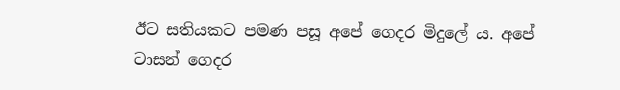ඊට සතියකට පමණ පසූ අපේ ගෙදර මිදුලේ ය. අපේ ටාසන් ගෙදර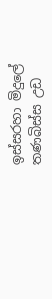ඉස්සරහා මිදුලේ තණබිස්ස උඩ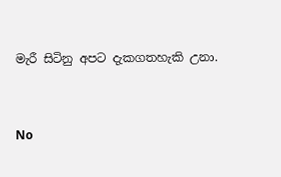මැරී සිටිනු අපට දැකගතහැකි උනා.


No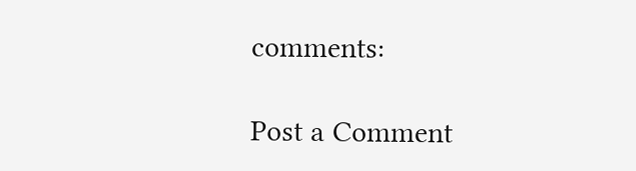comments:

Post a Comment